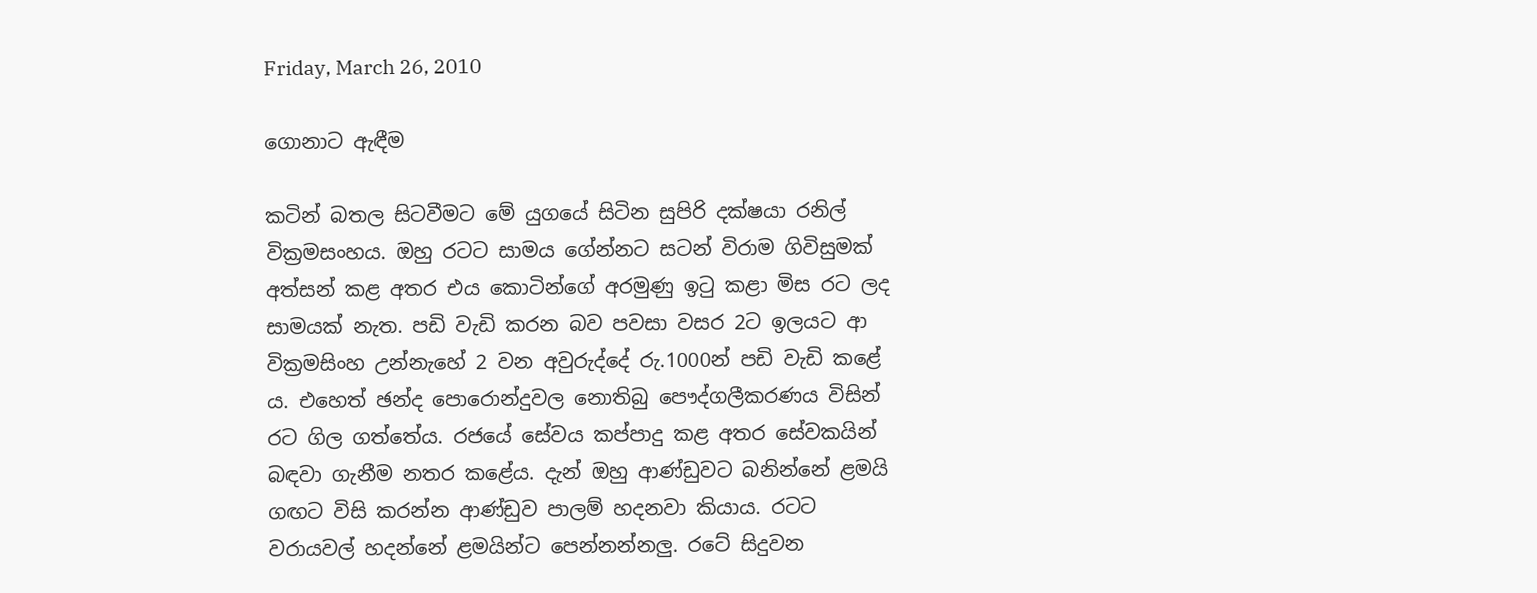Friday, March 26, 2010

ගොනාට ඇඳීම

කටින් බතල සිටවීමට මේ යුගයේ සිටින සුපිරි දක්ෂයා රනිල් වික්‍රමසංහය. ඔහු රටට සාමය ගේන්නට සටන් විරාම ගිවිසුමක් අත්සන් කළ අතර එය කොටින්ගේ අරමුණු ඉටු කළා මිස රට ලද සාමයක් නැත. පඩි වැඩි කරන බව පවසා වසර 2ට ඉලයට ආ වික්‍රමසිංහ උන්නැහේ 2 වන අවුරුද්දේ රු.1000න් පඩි වැඩි කළේ ය. එහෙත් ඡන්ද පොරොන්දුවල නොතිබු පෞද්ගලීකරණය විසින් රට ගිල ගත්තේය. රජයේ සේවය කප්පාදු කළ අතර සේවකයින් බඳවා ගැනීම නතර කළේය. දැන් ඔහු ආණ්ඩුවට බනින්නේ ළමයි ගඟට විසි කරන්න ආණ්ඩුව පාලම් හදනවා කියාය. රටට වරායවල් හදන්නේ ළමයින්ට පෙන්නන්නලු. රටේ සිදුවන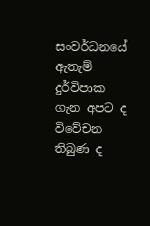සංවර්ධනයේ ඇතැම් දුර්විපාක ගැන අපට ද විවේචන තිබුණ ද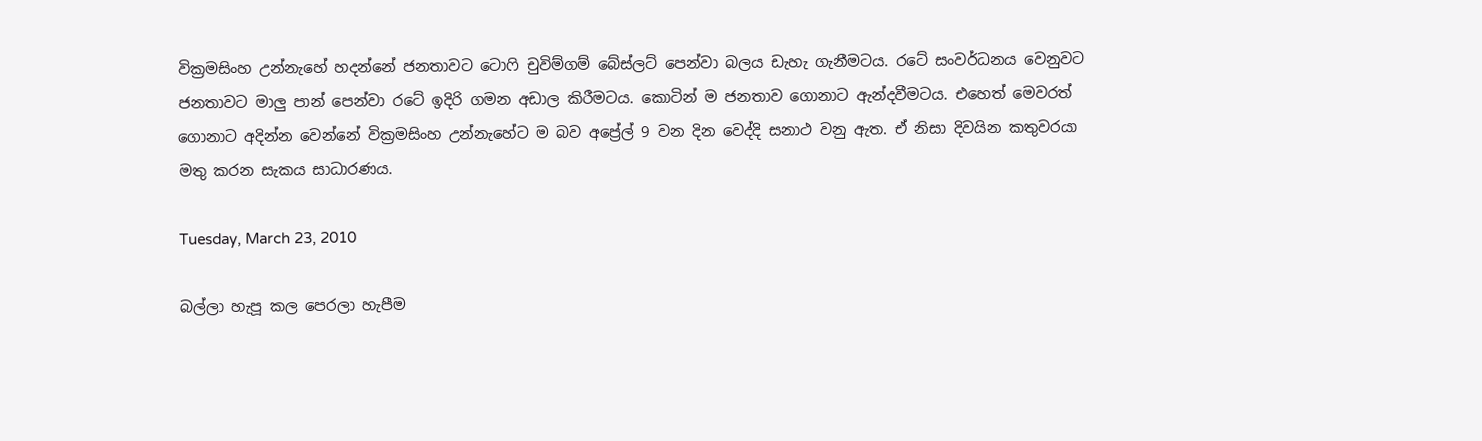වික්‍රමසිංහ උන්නැහේ හදන්නේ ජනතාවට ටොෆි චුවිම්ගම් බේස්ලට් පෙන්වා බලය ඩැහැ ගැනීමටය. රටේ සංවර්ධනය වෙනුවට ජනතාවට මාලු පාන් පෙන්වා රටේ ඉදිරි ගමන අඩාල කිරීමටය. කොටින් ම ජනතාව ගොනාට ඇන්දවීමටය. එහෙත් මෙවරත් ගොනාට අදින්න වෙන්නේ වික්‍රමසිංහ උන්නැහේට ම බව අප්‍රේල් 9 වන දින වෙද්දි සනාථ වනු ඇත. ඒ නිසා දිවයින කතුවරයා මතු කරන සැකය සාධාරණය.

Tuesday, March 23, 2010

බල්ලා හැපූ කල පෙරලා හැපීම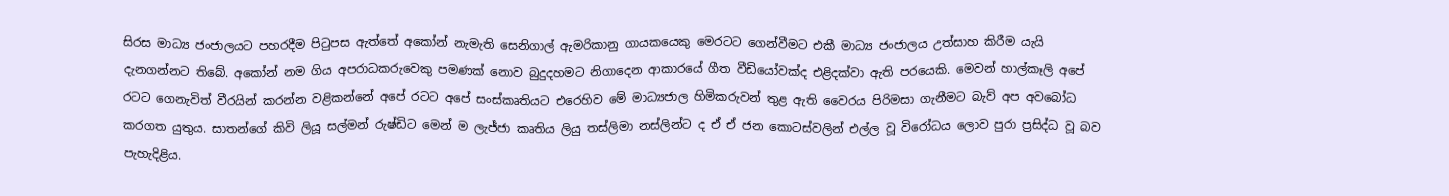සිරස මාධ්‍ය ජංජාලයට පහරදීම පිටුපස ඇත්තේ අකෝන් නැමැති සෙනිගාල් ඇමරිකානු ගායකයෙකු මෙරටට ගෙන්වීමට එකී මාධ්‍ය ජංජාලය උත්සාහ කිරීම යැයි දැනගන්නට තිබේ. අකෝන් නම ගිය අපරාධකරුවෙකු පමණක් නොව බුදුදහමට නිගාදෙන ආකාරයේ ගීත වීඩියෝවක්ද එළිදක්වා ඇති පරයෙකි. මෙවන් හාල්කෑලි අපේ රටට ගෙනැවිත් වීරයින් කරන්න වළිකන්නේ අපේ රටට අපේ සංස්කෘතියට එරෙහිව මේ මාධ්‍යජාල හිමිකරුවන් තුළ ඇති වෛරය පිරිමසා ගැනීමට බැව් අප අවබෝධ කරගත යුතුය. සාතන්ගේ කිවි ලියූ සල්මන් රුෂ්ඩිට මෙන් ම ලැජ්ජා කෘතිය ලියු තස්ලිමා නස්ලින්ට ද ඒ ඒ ජන කොටස්වලින් එල්ල වූ විරෝධය ලොව පුරා ප්‍රසිද්ධ වූ බව පැහැදිළිය.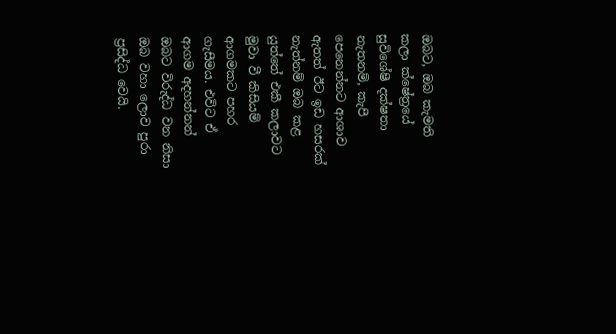ඔබට, ඔබ කැමති කලා ක්ෂේත්‍රයේ සුවිශේෂී දක්ෂතා නැතනම්, කැපී පෙනෙන්නට ආශාව ඇතත් ඊට ඉඩ හසරක් නැත්නම් ඔබ කළ යුත්තේ එකී කලාවට මුවා වී කිසියම් ආගමකට පහර ගැසීමය. එවිට ඒ ආගම අදහන්නන් ඔබට විරුද්ධ වන නිසා ඔබ වහා ලොව පුරා ප්‍රසිද්ධ වෙයි.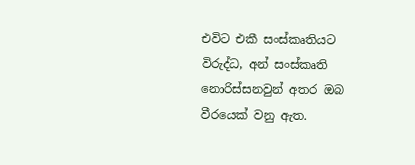එවිට එකී සංස්කෘතියට විරුද්ධ, අන් සංස්කෘති නොරිස්සනවුන් අතර ඔබ වීරයෙක් වනු ඇත.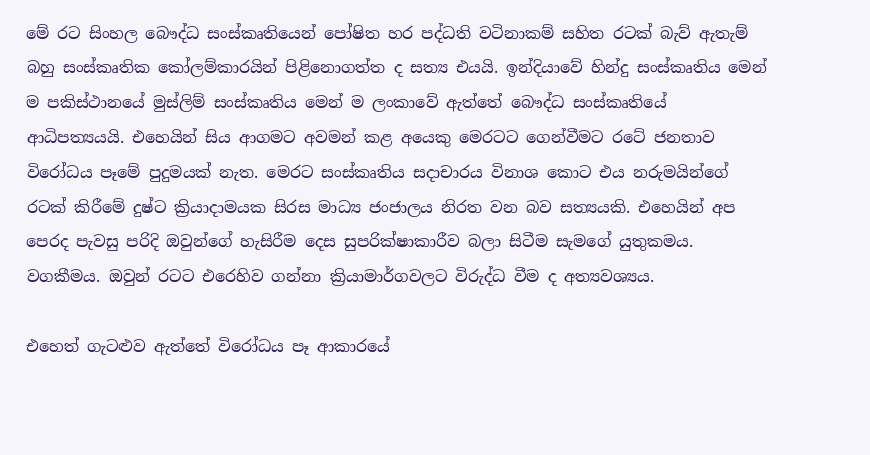මේ රට සිංහල බෞද්ධ සංස්කෘතියෙන් පෝෂිත හර පද්ධති වටිනාකම් සහිත රටක් බැව් ඇතැම් බහු සංස්කෘතික කෝලම්කාරයින් පිළිනොගත්ත ද සත්‍ය එයයි. ඉන්දියාවේ හින්දු සංස්කෘතිය මෙන් ම පකිස්ථානයේ මුස්ලිම් සංස්කෘතිය මෙන් ම ලංකාවේ ඇත්තේ බෞද්ධ සංස්කෘතියේ ආධිපත්‍යයයි. එහෙයින් සිය ආගමට අවමන් කළ අයෙකු මෙරටට ගෙන්වීමට රටේ ජනතාව විරෝධය පෑමේ පුදුමයක් නැත. මෙරට සංස්කෘතිය සදාචාරය විනාශ කොට එය නරුමයින්ගේ රටක් කිරීමේ දුෂ්ට ක්‍රියාදාමයක සිරස මාධ්‍ය ජංජාලය නිරත වන බව සත්‍යයකි. එහෙයින් අප පෙරද පැවසු පරිදි ඔවුන්ගේ හැසිරීම දෙස සුපරික්ෂාකාරීව බලා සිටීම සැමගේ යුතුකමය. වගකීමය. ඔවුන් රටට එරෙහිව ගන්නා ක්‍රියාමාර්ගවලට විරුද්ධ වීම ද අත්‍යවශ්‍යය.

එහෙත් ගැටළුව ඇත්තේ විරෝධය පෑ ආකාරයේ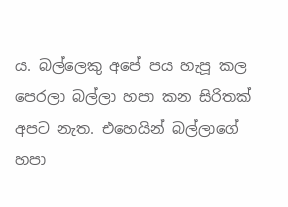ය. බල්ලෙකු අපේ පය හැපූ කල පෙරලා බල්ලා හපා කන සිරිතක් අපට නැත. එහෙයින් බල්ලාගේ හපා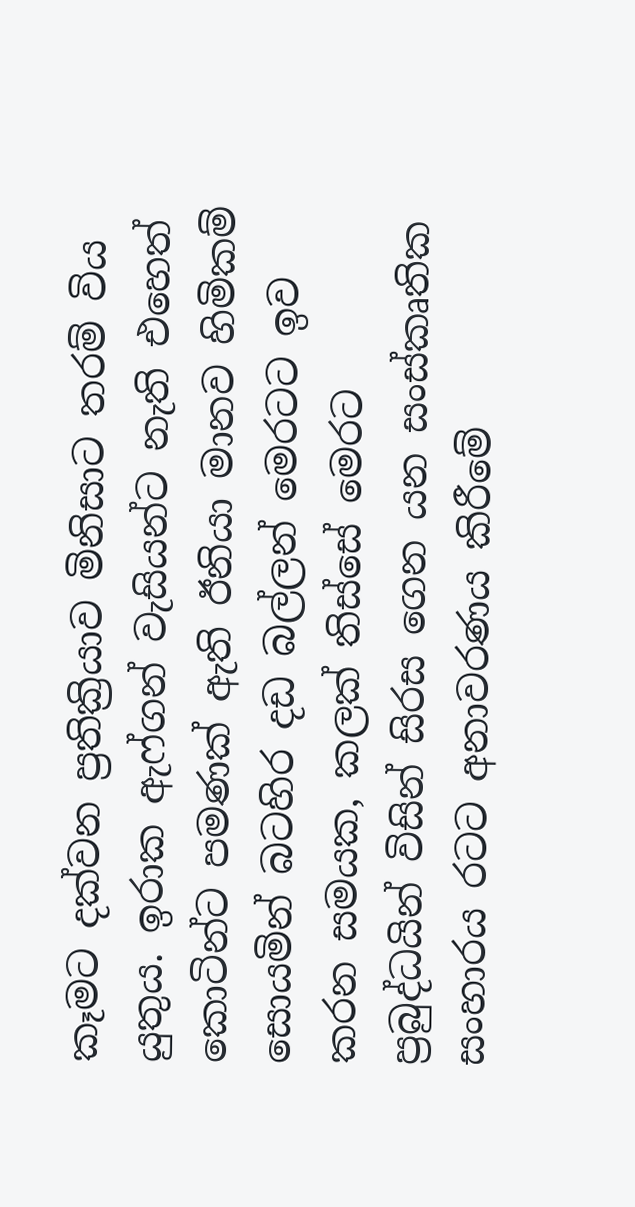කෑමට දක්වන ප්‍රතික්‍රියාව මිනිසාට තරම් විය යුතුය. ඉරාක ඇෆ්ගන් වැසියන්ට නැති එහෙත් කොටින්ට පමණක් ඇති ඊනියා මානව හිමිකම් සොයමින් බටහිර දඩ බල්ලන් මෙරටට ඉව කරන සමයක, කලක් තිස්සේ මෙරට ප්‍රබුද්ධයින් විසින් සිරස ගෙන යන සංස්කෘතික සංහාරය රටට අනාවරණය කිරීමේ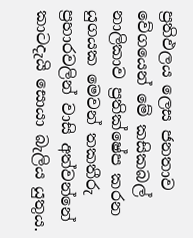ප්‍රතිඵලය ලෙස ජනතාව වේගයෙන් මේ කසිකබල් නාලිකාව ප්‍රතික්ෂේප කරන යුගයක මෙවන් තකතීරු ප්‍රහාරවලින් වාසි අත්වන්නේ කාටදැයි සොයා බැලිය යුතුය.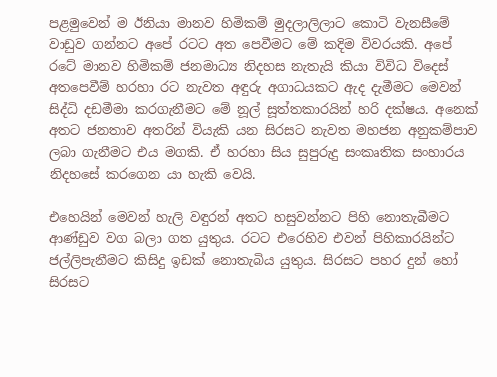පළමුවෙන් ම ඊනියා මානව හිමිකම් මුදලාලිලාට කොටි වැනසීමේ වාඩුව ගන්නට අපේ රටට අත පෙවීමට මේ කදිම විවරයකි. අපේ රටේ මානව හිමිකම් ජනමාධ්‍ය නිදහස නැතැයි කියා විවිධ විදෙස් අතපෙවීම් හරහා රට නැවත අඳුරු අගාධයකට ඇද දැමීමට මෙවන් සිද්ධි දඩමීමා කරගැනීමට මේ නූල් සූත්තකාරයින් හරි දක්ෂය. අනෙක් අතට ජනතාව අතරින් වියැකි යන සිරසට නැවත මහජන අනුකම්පාව ලබා ගැනීමට එය මගකි. ඒ හරහා සිය සුපුරුදු සංකෘතික සංහාරය නිදහසේ කරගෙන යා හැකි වෙයි.

එහෙයින් මෙවන් හැලි වඳුරන් අතට හසුවන්නට පිහි නොතැබීමට ආණ්ඩුව වග බලා ගත යුතුය. රටට එරෙහිව එවන් පිහිකාරයින්ට ජල්ලිපැනීමට කිසිදු ඉඩක් නොතැබිය යුතුය. සිරසට පහර දුන් හෝ සිරසට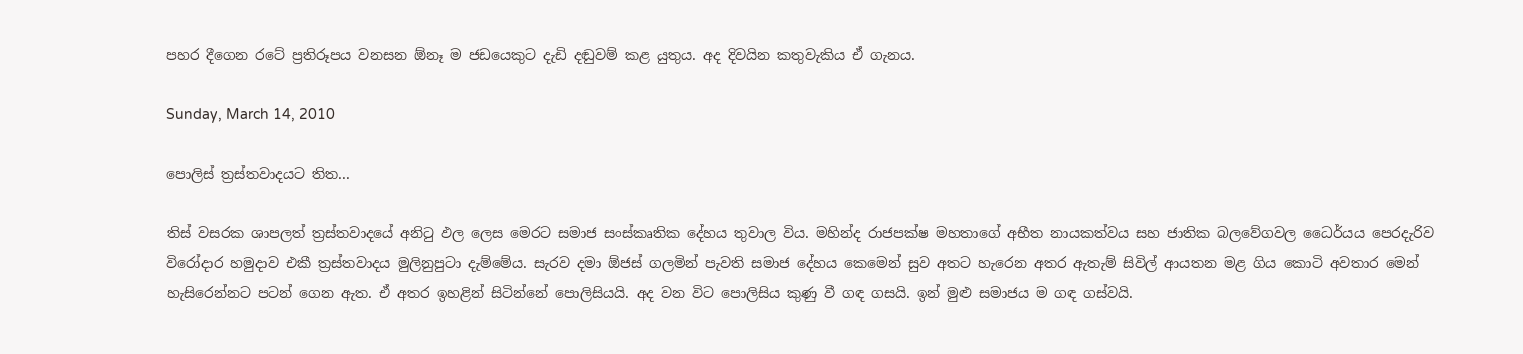පහර දීගෙන රටේ ප්‍රතිරූපය වනසන ඕනෑ ම ජඩයෙකුට දැඩි දඬුවම් කළ යුතුය. අද දිවයින කතුවැකිය ඒ ගැනය.

Sunday, March 14, 2010

පොලිස් ත්‍රස්තවාදයට තිත...

තිස් වසරක ශාපලත් ත්‍රස්තවාදයේ අනිටු ඵල ලෙස මෙරට සමාජ සංස්කෘතික දේහය තුවාල විය. මහින්ද රාජපක්ෂ මහතාගේ අභීත නායකත්වය සහ ජාතික බලවේගවල ධෛර්යය පෙරදැරිව විරෝදාර හමුදාව එකී ත්‍රස්තවාදය මුලිනුපුටා දැම්මේය. සැරව දමා ඕජස් ගලමින් පැවති සමාජ දේහය කෙමෙන් සුව අතට හැරෙන අතර ඇතැම් සිවිල් ආයතන මළ ගිය කොටි අවතාර මෙන් හැසිරෙන්නට පටන් ගෙන ඇත. ඒ අතර ඉහළින් සිටින්නේ පොලිසියයි. අද වන විට පොලිසිය කුණු වී ගඳ ගසයි. ඉන් මුළු සමාජය ම ගඳ ගස්වයි.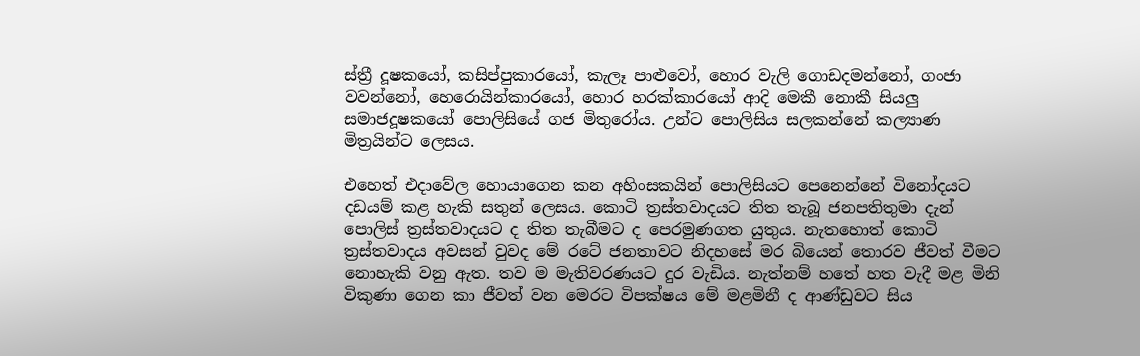ස්ත්‍රී දූෂකයෝ, කසිප්පුකාරයෝ, කැලෑ පාළුවෝ, හොර වැලි ගොඩදමන්නෝ, ගංජා වවන්නෝ, හෙරොයින්කාරයෝ, හොර හරක්කාරයෝ ආදි මෙකී නොකී සියලු සමාජදූෂකයෝ පොලිසියේ ගජ මිතුරෝය. උන්ට පොලිසිය සලකන්නේ කල්‍යාණ මිත්‍රයින්ට ලෙසය.

එහෙත් එදාවේල හොයාගෙන කන අහිංසකයින් පොලිසියට පෙනෙන්නේ විනෝදයට දඩයම් කළ හැකි සතුන් ලෙසය. කොටි ත්‍රස්තවාදයට තිත තැබූ ජනපතිතුමා දැන් පොලිස් ත්‍රස්තවාදයට ද තිත තැබීමට ද පෙරමුණගත යුතුය. නැතහොත් කොටි ත්‍රස්තවාදය අවසන් වුවද මේ රටේ ජනතාවට නිදහසේ මර බියෙන් තොරව ජීවත් වීමට නොහැකි වනු ඇත. තව ම මැතිවරණයට දුර වැඩිය. නැත්නම් හතේ හත වැදී මළ මිනි විකුණා ගෙන කා ජීවත් වන මෙරට විපක්ෂය මේ මළමිනී ද ආණ්ඩුවට සිය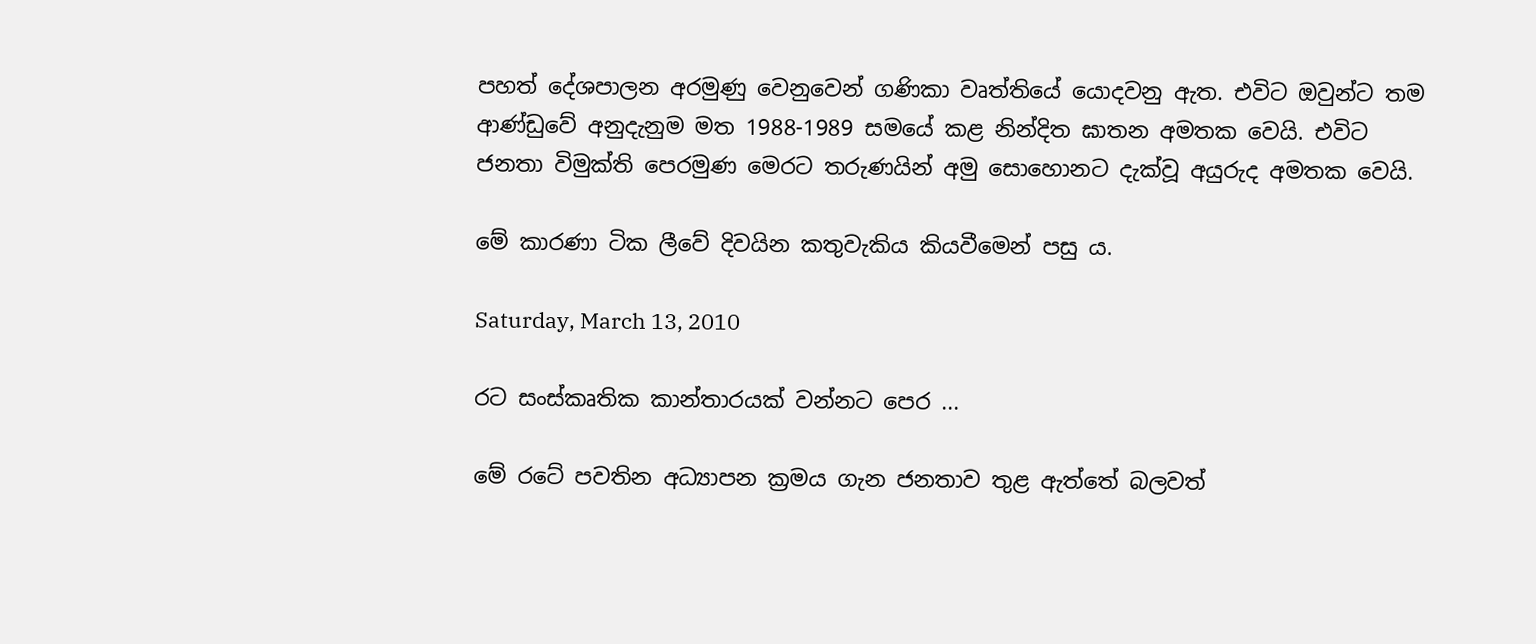පහත් දේශපාලන අරමුණු වෙනුවෙන් ගණිකා වෘත්තියේ යොදවනු ඇත. එවිට ඔවුන්ට තම ආණ්ඩුවේ අනුදැනුම මත 1988-1989 සමයේ කළ නින්දිත ඝාතන අමතක වෙයි. එවිට ජනතා විමුක්ති පෙරමුණ මෙරට තරුණයින් අමු සොහොනට දැක්වූ අයුරුද අමතක වෙයි.

මේ කාරණා ටික ලීවේ දිවයින කතුවැකිය කියවීමෙන් පසු ය.

Saturday, March 13, 2010

රට සංස්කෘතික කාන්තාරයක් වන්නට පෙර ...

මේ රටේ පවතින අධ්‍යාපන ක්‍රමය ගැන ජනතාව තුළ ඇත්තේ බලවත්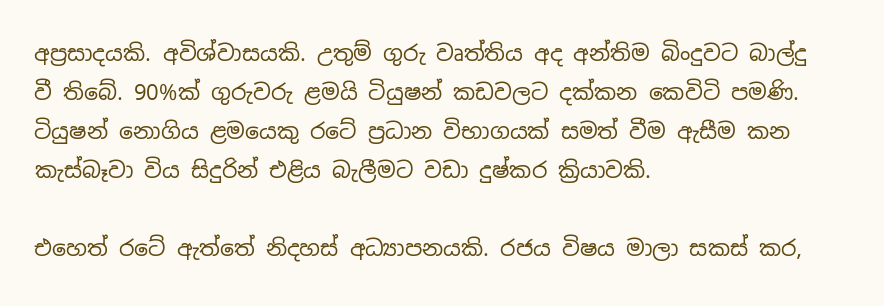අප්‍රසාදයකි. අවිශ්වාසයකි. උතුම් ගුරු වෘත්තිය අද අන්තිම බිංදුවට බාල්දු වී තිබේ. 90%ක් ගුරුවරු ළමයි ටියුෂන් කඩවලට දක්කන කෙවිටි පමණි. ටියුෂන් නොගිය ළමයෙකු රටේ ප්‍රධාන විභාගයක් සමත් වීම ඇසීම කන කැස්බෑවා විය සිදුරින් එළිය බැලීමට වඩා දුෂ්කර ක්‍රියාවකි.

එහෙත් රටේ ඇත්තේ නිදහස් අධ්‍යාපනයකි. රජය විෂය මාලා සකස් කර,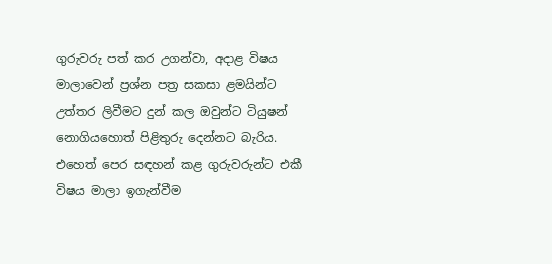ගුරුවරු පත් කර උගන්වා, අදාළ විෂය මාලාවෙන් ප්‍රශ්න පත්‍ර සකසා ළමයින්ට උත්තර ලිවීමට දුන් කල ඔවුන්ට ටියුෂන් නොගියහොත් පිළිතුරු දෙන්නට බැරිය. එහෙත් පෙර සඳහන් කළ ගුරුවරුන්ට එකී විෂය මාලා ඉගැන්වීම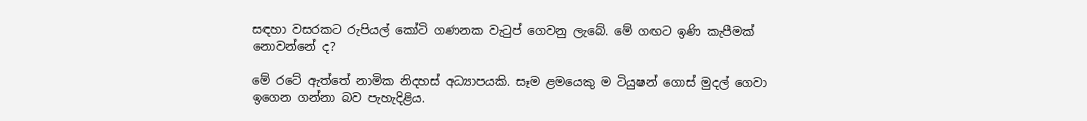සඳහා වසරකට රුපියල් කෝටි ගණනක වැටුප් ගෙවනු ලැබේ. මේ ගඟට ඉණි කැපීමක් නොවන්නේ ද?

මේ රටේ ඇත්තේ නාමික නිදහස් අධ්‍යාපයකි. සෑම ළමයෙකු ම ටියුෂන් ගොස් මුදල් ගෙවා ඉගෙන ගන්නා බව පැහැදිළිය.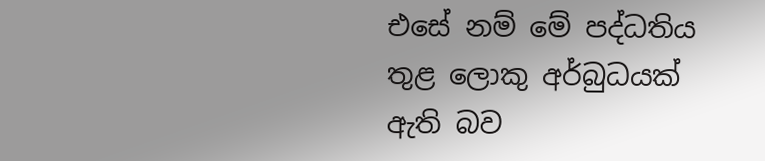එසේ නම් මේ පද්ධතිය තුළ ලොකු අර්බුධයක් ඇති බව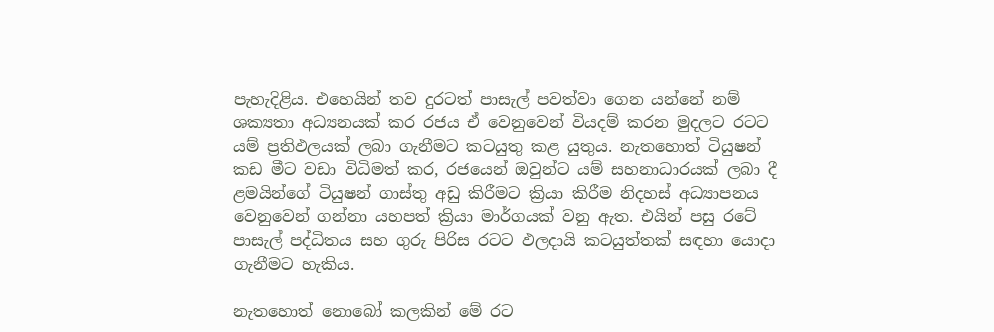පැහැදිළිය. එහෙයින් තව දුරටත් පාසැල් පවත්වා ගෙන යන්නේ නම් ශක්‍යතා අධ්‍යනයක් කර රජය ඒ වෙනුවෙන් වියදම් කරන මුදලට රටට යම් ප්‍රතිඵලයක් ලබා ගැනීමට කටයුතු කළ යුතුය. නැතහොත් ටියුෂන් කඩ මීට වඩා විධිමත් කර, රජයෙන් ඔවුන්ට යම් සහනාධාරයක් ලබා දී ළමයින්ගේ ටියුෂන් ගාස්තු අඩු කිරීමට ක්‍රියා කිරීම නිදහස් අධ්‍යාපනය වෙනුවෙන් ගන්නා යහපත් ක්‍රියා මාර්ගයක් වනු ඇත. එයින් පසු රටේ පාසැල් පද්ධිතය සහ ගුරු පිරිස රටට ඵලදායි කටයුත්තක් සඳහා යොදා ගැනීමට හැකිය.

නැතහොත් නොබෝ කලකින් මේ රට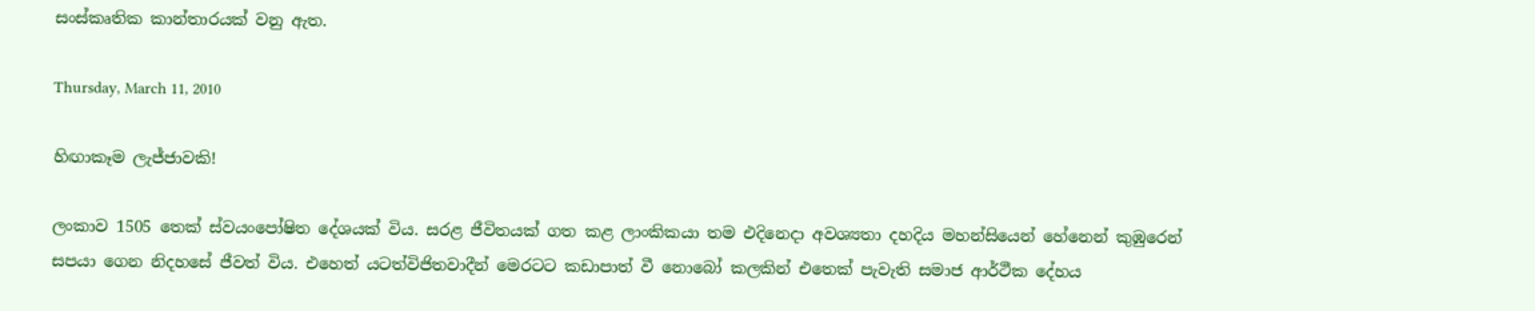සංස්කෘතික කාන්තාරයක් වනු ඇත.

Thursday, March 11, 2010

හිඟාකෑම ලැජ්ජාවකි!

ලංකාව 1505 තෙක් ස්වයංපෝෂිත දේශයක් විය. සරළ ජීවිතයක් ගත කළ ලාංකිකයා තම එදිනෙදා අවශ්‍යතා දහදිය මහන්සියෙන් හේනෙන් කුඹුරෙන් සපයා ගෙන නිදහසේ ජීවත් විය. එහෙත් යටත්විජිතවාදීන් මෙරටට කඩාපාත් වී නොබෝ කලකින් එතෙක් පැවැති සමාජ ආර්ථීක දේහය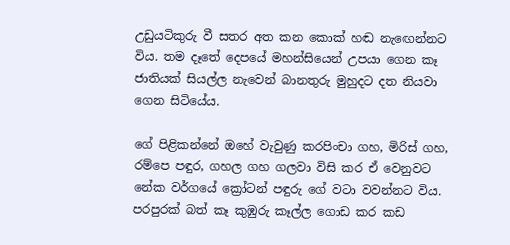උඩුයටිකුරු වී සතර අත කන කොක් හඬ නැඟෙන්නට විය. තම දෑතේ දෙපයේ මහන්සියෙන් උපයා ගෙන කෑ ජාතියක් සියල්ල නැවෙන් බානතුරු මුහුදට දත නියවා ගෙන සිටියේය.

ගේ පිළිකන්නේ ඔහේ වැවුණු කරපිංචා ගහ, මිරිස් ගහ, රම්පෙ පඳුර, ගහල ගහ ගලවා විසි කර ඒ වෙනුවට නේක වර්ගයේ ක්‍රෝටන් පඳුරු ගේ වටා වවන්නට විය. පරපුරක් බත් කෑ කුඹුරු කෑල්ල ගොඩ කර කඩ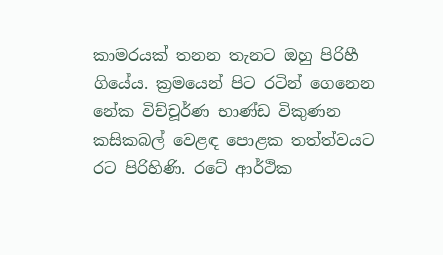කාමරයක් තනන තැනට ඔහු පිරිහී ගියේය. ක්‍රමයෙන් පිට රටින් ගෙනෙන නේක විච්චූර්ණ භාණ්ඩ විකුණන කසිකබල් වෙළඳ පොළක තත්ත්වයට රට පිරිහිණි. රටේ ආර්ථික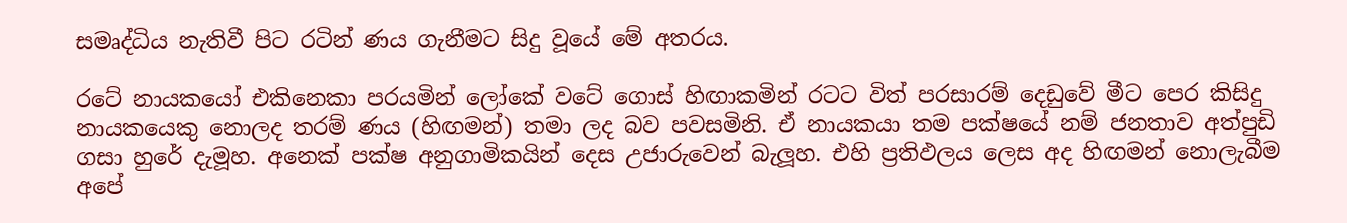සමෘද්ධිය නැතිවී පිට රටින් ණය ගැනීමට සිදු වූයේ මේ අතරය.

රටේ නායකයෝ එකිනෙකා පරයමින් ලෝකේ වටේ ගොස් හිඟාකමින් රටට විත් පරසාරම් දෙඩුවේ මීට පෙර කිසිදු නායකයෙකු නොලද තරම් ණය (හිඟමන්) තමා ලද බව පවසමිනි. ඒ නායකයා තම පක්ෂයේ නම් ජනතාව අත්පුඩි ගසා හුරේ දැමූහ. අනෙක් පක්ෂ අනුගාමිකයින් දෙස උජාරුවෙන් බැලූහ. එහි ප්‍රතිඵලය ලෙස අද හිඟමන් නොලැබීම අපේ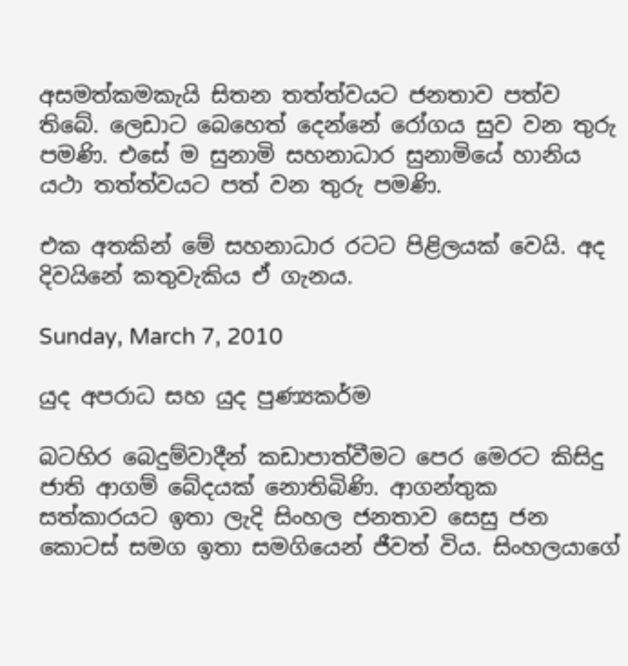අසමත්කමකැයි සිතන තත්ත්වයට ජනතාව පත්ව තිබේ. ලෙඩාට බෙහෙ‍ත් දෙන්නේ රෝගය සුව වන තුරු පමණි. එසේ ම සුනාමි සහනාධාර සුනාමියේ හානිය යථා තත්ත්වයට පත් වන තුරු පමණි.

එක අතකින් මේ සහනාධාර රටට පිළිලයක් වෙයි. අද දිවයිනේ කතුවැකිය ඒ ගැනය.

Sunday, March 7, 2010

යුද අපරාධ සහ යුද පුණ්‍යකර්ම

බටහිර බෙදුම්වාදීන් කඩාපාත්වීමට පෙර මෙරට කිසිදු ජාති ආගම් බේදයක් නොතිබිණි. ආගන්තුක සත්කාරයට ඉතා ලැදි සිංහල ජනතාව සෙසු ජන කොටස් සමග ඉතා සමගියෙන් ජීවත් විය. සිංහලයාගේ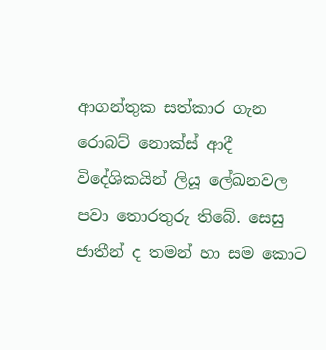ආගන්තුක සත්කාර ගැන රොබට් නොක්ස් ආදී විදේශිකයින් ලියූ ලේඛනවල පවා තොරතුරු තිබේ. සෙසු ජාතීන් ද තමන් හා සම කොට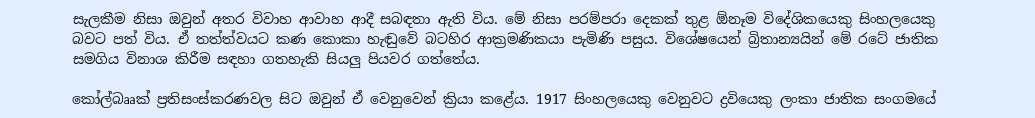සැලකීම නිසා ඔවුන් අතර විවාහ ආවාහ ආදී සබඳතා ඇති විය. මේ නිසා පරම්පරා දෙකක් තුළ ඕනෑම විදේශිකයෙකු සිංහලයෙකු බවට පත් විය. ඒ තත්ත්වයට කණ කොකා හැඬුවේ බටහිර ආක්‍රමණිකයා පැමිණි පසුය. විශේෂයෙන් බ්‍රිතාන්‍යයින් මේ රටේ ජාතික සමගිය විනාශ කිරීම සඳහා ගතහැකි සියලු පියවර ගත්තේය.

කෝල්බෲක් ප්‍රතිසංස්කරණවල සිට ඔවුන් ඒ වෙනුවෙන් ක්‍රියා කළේය. 1917 සිංහලයෙකු වෙනුවට ද්‍රවියෙකු ලංකා ජාතික සංගමයේ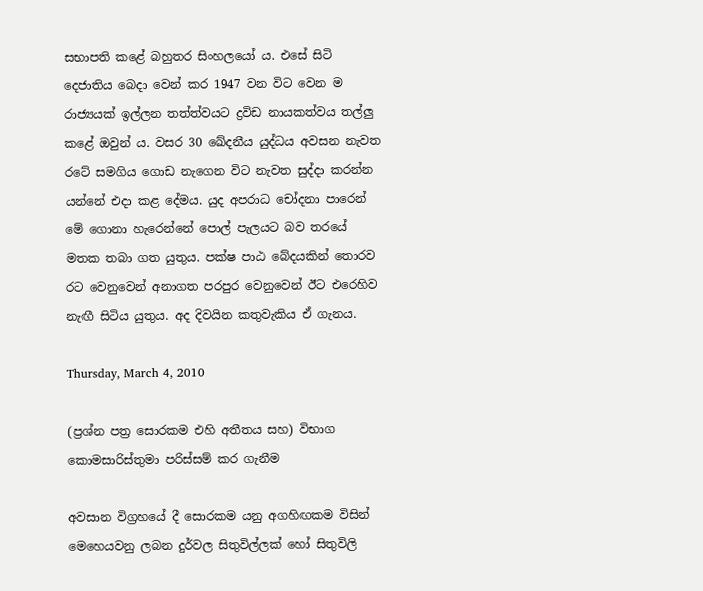සභාපති කළේ බහුතර සිංහලයෝ ය. එසේ සිටි දෙජාතිය බෙදා වෙන් කර 1947 වන විට වෙන ම රාජ්‍යයක් ඉල්ලන තත්ත්වයට ද්‍රවිඩ නායකත්වය තල්ලු කළේ ඔවුන් ය. වසර 30 ඛේදනීය යුද්ධය අවසන නැවත රටේ සමගිය ගොඩ නැගෙන විට නැවත සුද්දා කරන්න යන්නේ එදා කළ දේමය. යුද අපරාධ චෝදනා පාරෙන් මේ ගොනා හැරෙන්නේ පොල් පැලයට බව තරයේ මතක තබා ගත යුතුය. පක්ෂ පාඨ බේදයකින් තොරව රට වෙනුවෙන් අනාගත පරපුර වෙනුවෙන් ඊට එරෙහිව නැඟී සිටිය යුතුය. අද දිවයින කතුවැකිය ඒ ගැනය.

Thursday, March 4, 2010

(ප්‍රශ්න පත්‍ර සොරකම එහි අතීතය සහ) විභාග කොමසාරිස්‌තුමා පරිස්‌සම් කර ගැනීම

අවසාන විග්‍රහයේ දී සොරකම යනු අගහිඟකම විසින් මෙහෙයවනු ලබන දුර්වල සිතුවිල්ලක්‌ හෝ සිතුවිලි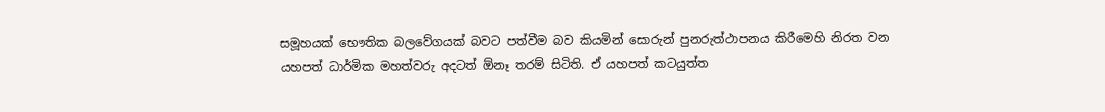සමූහයක්‌ භෞතික බලවේගයක්‌ බවට පත්වීම බව කියමින් සොරුන් පුනරුත්ථාපනය කිරීමෙහි නිරත වන යහපත් ධාර්මික මහත්වරු අදටත් ඕනෑ තරම් සිටිති. ඒ යහපත් කටයුත්ත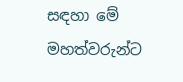සඳහා මේ මහත්වරුන්ට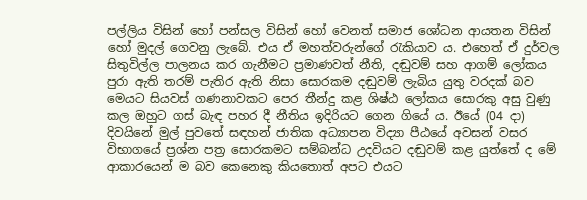පල්ලිය විසින් හෝ පන්සල විසින් හෝ වෙනත් සමාජ ශෝධන ආයතන විසින් හෝ මුදල් ගෙවනු ලැබේ. එය ඒ මහත්වරුන්ගේ රැකියාව ය. එහෙත් ඒ දුර්වල සිතුවිල්ල පාලනය කර ගැනීමට ප්‍රමාණවත් නීති, දඬුවම් සහ ආගම් ලෝකය පුරා ඇති තරම් පැතිර ඇති නිසා සොරකම දඬුවම් ලැබිය යුතු වරදක්‌ බව මෙයට සියවස්‌ ගණනාවකට පෙර තීන්දු කළ ශිෂ්ඨ ලෝකය සොරකු අසු වුණු කල ඔහුට ගස්‌ බැඳ පහර දී නීතිය ඉදිරියට ගෙන ගියේ ය. ඊයේ (04 දා) දිවයිනේ මුල් පුවතේ සඳහන් ජාතික අධ්‍යාපන විද්‍යා පීඨයේ අවසන් වසර විභාගයේ ප්‍රශ්න පත්‍ර සොරකමට සම්බන්ධ උදවියට දඬුවම් කළ යුත්තේ ද මේ ආකාරයෙන් ම බව කෙනෙකු කියතොත් අපට එයට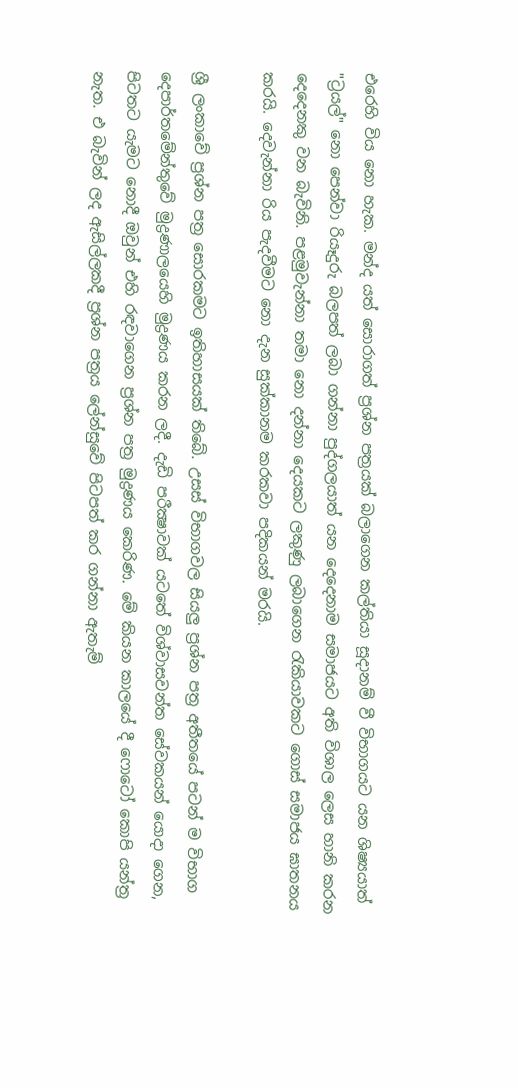එරෙහි විය නො හැක. මන්ද යත් සොරාගත් ප්‍රශ්න පත්‍රයක්‌ බලාගෙන කල්තියා සූදානම් වී විභාගයට යන ශිෂ්‍යයාත් "ට්‍රයල්" නො පෙන්වා රියෑදුරු බලපත් ලබා ගන්නා පුද්ගලයාත් යන දෙදෙනාම සමාජයට අති විශාල ලෙස හානි කරන දෙදෙනකු වන බැවිනි. පළමුවැන්නා තමා නො දන්නා දෙයකට ලකුණු ලබාගෙන රැකියාවකට ගොස්‌ සමාජය ඝාතනය කරයි. දෙවැන්නා රිය පැදවීමට නො දැන සුක්‌කානම කරකවා පදිකයන් මරයි.

ශ්‍රී ලංකාවේ ප්‍රශ්න පත්‍ර සොරකමට ඉතිහාසයක්‌ තිබේ. උසස්‌ විභාගවල සියලු ප්‍රශ්න පත්‍ර අතීතයේ පටන් ම විභාග දෙපාර්තමේන්තුවේ මුද්‍රණාලයෙහි මුද්‍රණය කරන ලදී. දැඩි පරීක්‍ෂාවක්‌ යටතේ විශ්වාසවන්ත සේවකයන් යොදා ගෙන, පිටතට යැමට නොදී ඔවුන් එහි රඳවාගෙන ප්‍රශ්න පත්‍ර මුද්‍රණය කෙරිණ. මේ කියන කාලයේ දී ෆොටෝ කොපි යන්ත්‍ර නැත. එ බැවින් ලද ඇසිල්ලකදී ප්‍රශ්න පත්‍රය ලේන්සුවේ පිටපත් කර ගන්නා ඇතැම්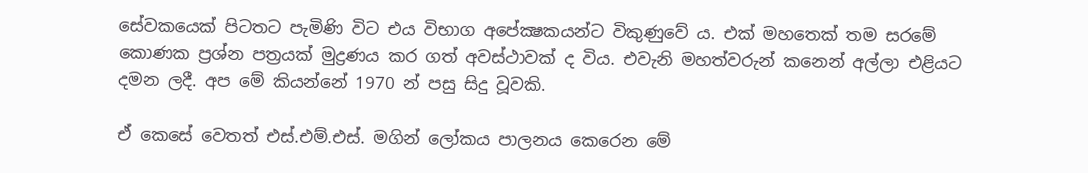සේවකයෙක්‌ පිටතට පැමිණි විට එය විභාග අපේක්‍ෂකයන්ට විකුණුවේ ය. එක්‌ මහතෙක්‌ තම සරමේ කොණක ප්‍රශ්න පත්‍රයක්‌ මුද්‍රණය කර ගත් අවස්‌ථාවක්‌ ද විය. එවැනි මහත්වරුන් කනෙන් අල්ලා එළියට දමන ලදී. අප මේ කියන්නේ 1970 න් පසු සිදු වූවකි.

ඒ කෙසේ වෙතත් එස්‌.එම්.එස්‌. මගින් ලෝකය පාලනය කෙරෙන මේ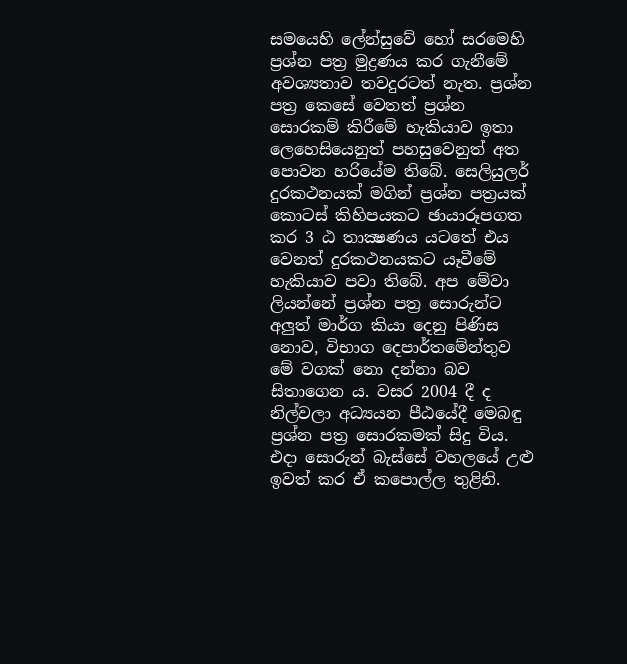සමයෙහි ලේන්සුවේ හෝ සරමෙහි ප්‍රශ්න පත්‍ර මුද්‍රණය කර ගැනීමේ අවශ්‍යතාව තවදුරටත් නැත. ප්‍රශ්න පත්‍ර කෙසේ වෙතත් ප්‍රශ්න සොරකම් කිරීමේ හැකියාව ඉතා ලෙහෙසියෙනුත් පහසුවෙනුත් අත පොවන හරියේම තිබේ. සෙලියුලර් දුරකථනයක්‌ මගින් ප්‍රශ්න පත්‍රයක්‌ කොටස්‌ කිහිපයකට ඡායාරූපගත කර 3 ඨ තාක්‍ෂණය යටතේ එය වෙනත් දුරකථනයකට යෑවීමේ හැකියාව පවා තිබේ. අප මේවා ලියන්නේ ප්‍රශ්න පත්‍ර සොරුන්ට අලුත් මාර්ග කියා දෙනු පිණිස නොව, විභාග දෙපාර්තමේන්තුව මේ වගක්‌ නො දන්නා බව සිතාගෙන ය. වසර 2004 දී ද නිල්වලා අධ්‍යයන පීඨයේදී මෙබඳු ප්‍රශ්න පත්‍ර සොරකමක්‌ සිදු විය. එදා සොරුන් බැස්‌සේ වහලයේ උළු ඉවත් කර ඒ කපොල්ල තුළිනි.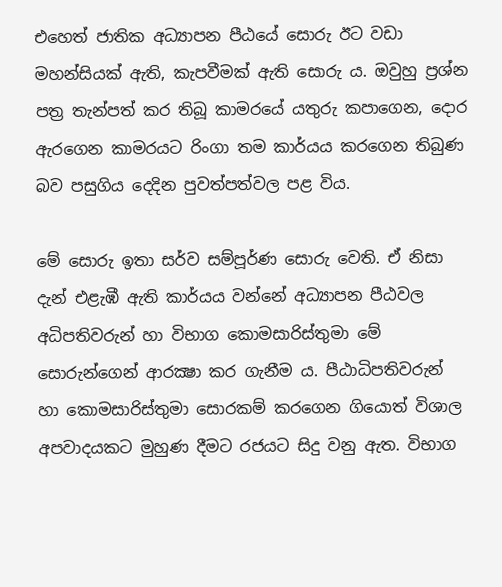එහෙත් ජාතික අධ්‍යාපන පීඨයේ සොරු ඊට වඩා මහන්සියක්‌ ඇති, කැපවීමක්‌ ඇති සොරු ය. ඔවුහු ප්‍රශ්න පත්‍ර තැන්පත් කර තිබූ කාමරයේ යතුරු කපාගෙන, දොර ඇරගෙන කාමරයට රිංගා තම කාර්යය කරගෙන තිබුණ බව පසුගිය දෙදින පුවත්පත්වල පළ විය.

මේ සොරු ඉතා සර්ව සම්පූර්ණ සොරු වෙති. ඒ නිසා දැන් එළැඹී ඇති කාර්යය වන්නේ අධ්‍යාපන පීඨවල අධිපතිවරුන් හා විභාග කොමසාරිස්‌තුමා මේ සොරුන්ගෙන් ආරක්‍ෂා කර ගැනීම ය. පීඨාධිපතිවරුන් හා කොමසාරිස්‌තුමා සොරකම් කරගෙන ගියොත් විශාල අපවාදයකට මුහුණ දීමට රජයට සිදු වනු ඇත. විභාග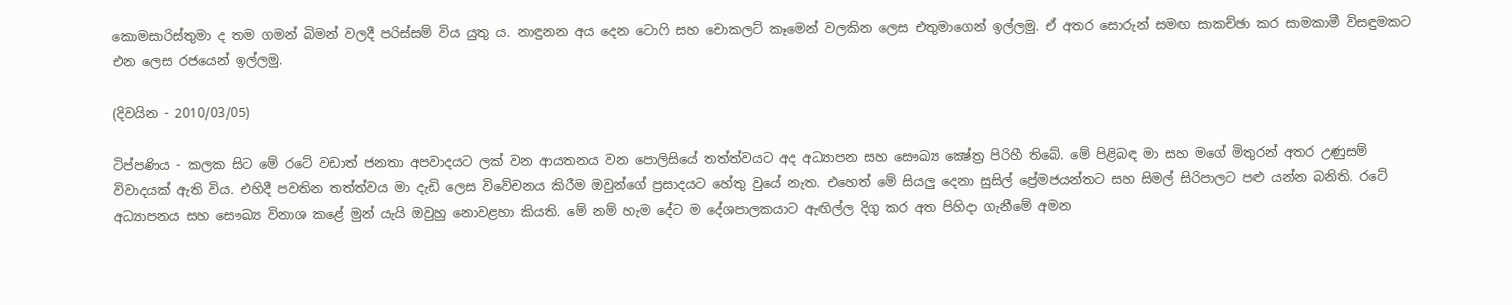කොමසාරිස්‌තුමා ද තම ගමන් බිමන් වලදී පරිස්‌සම් විය යුතු ය. නාඳුනන අය දෙන ටොෆි සහ චොකලට්‌ කෑමෙන් වලකින ලෙස එතුමාගෙන් ඉල්ලමු. ඒ අතර සොරුන් සමඟ සාකච්ඡා කර සාමකාමී විසඳුමකට එන ලෙස රජයෙන් ඉල්ලමු.

(දිවයින - 2010/03/05)

ටිප්පණිය - කලක සිට මේ රටේ වඩාත් ජනතා අපවාදයට ලක් වන ආයතනය වන පොලිසියේ තත්ත්වයට අද අධ්‍යාපන සහ සෞඛ්‍ය ක්‍ෂේත්‍ර පිරිහී තිබේ. මේ පිළිබඳ මා සහ මගේ මිතුරන් අතර උණුසම් විවාදයක් ඇති විය. එහිදී පවතින තත්ත්වය මා දැඩි ලෙස විවේචනය කිරීම ඔවුන්ගේ ප්‍රසාදයට හේතු වුයේ නැත. එහෙත් මේ සියලු දෙනා සුසිල් ප්‍රේමජයන්තට සහ සිමල් සිරිපාලට පළු යන්න බනිති. රටේ අධ්‍යාපනය සහ සෞඛ්‍ය විනාශ කළේ මුන් යැයි ඔවුහු නොවළහා කියති. මේ නම් හැම දේට ම දේශපාලකයාට ඇඟිල්ල දිගු කර අත පිහිදා ගැනීමේ අමන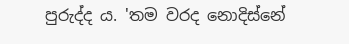පුරුද්ද ය. 'තම වරද නොදිස්නේ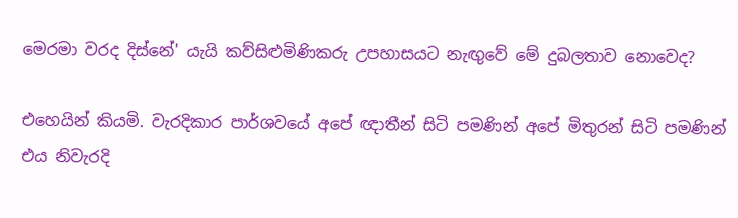මෙරමා වරද දිස්නේ' යැයි කව්සිළුමිණිකරු උපහාසයට නැඟුවේ මේ දුබලතාව නොවෙද?

එහෙයින් කියමි. වැරදිකාර පාර්ශවයේ අපේ ඥාතීන් සිටි පමණින් අපේ මිතුරන් සිටි පමණින් එය නිවැරදි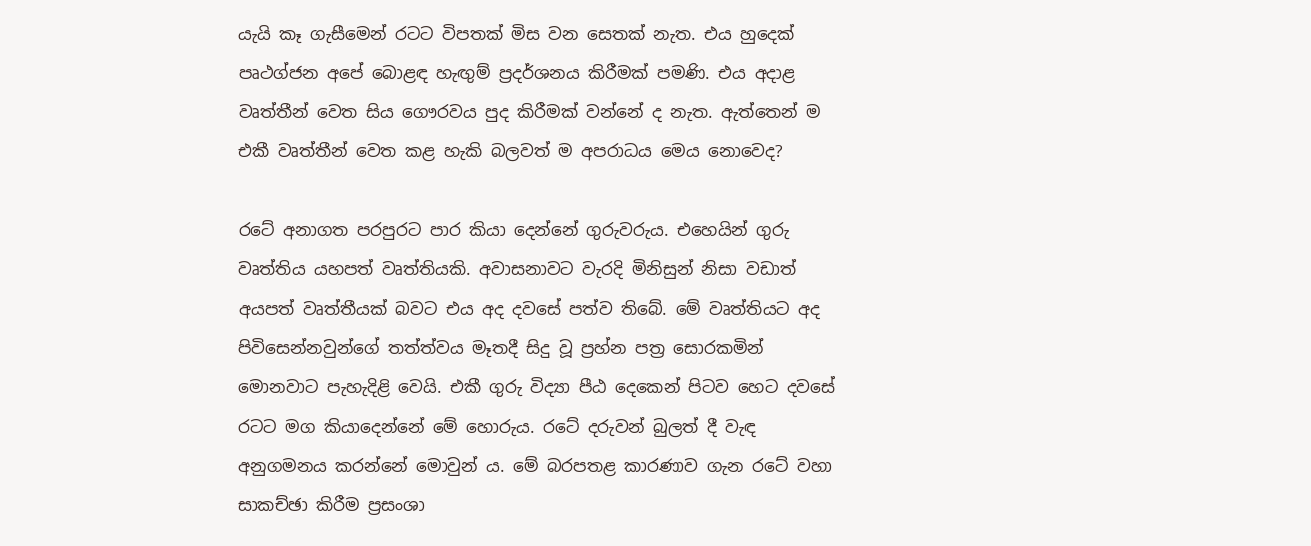යැයි කෑ ගැසීමෙන් රටට විපතක් මිස වන සෙතක් නැත. එය හුදෙක් පෘථග්ජන අපේ බොළඳ හැඟුම් ප්‍රදර්ශනය කිරීමක් පමණි. එය අදාළ වෘත්තීන් වෙත සිය ගෞරවය පුද කිරීමක් වන්නේ ද නැත. ඇත්තෙන් ම එකී වෘත්තීන් වෙත කළ හැකි බලවත් ම අපරාධය මෙය නොවෙද?

රටේ අනාගත පරපුරට පාර කියා දෙන්නේ ගුරුවරුය. එහෙයින් ගුරු වෘත්තිය යහපත් වෘත්තියකි. අවාසනාවට වැරදි මිනිසුන් නිසා වඩාත් අයපත් වෘත්තීයක් බවට එය අද දවසේ පත්ව තිබේ. මේ වෘත්තියට අද පිවිසෙන්නවුන්ගේ තත්ත්වය මෑතදී සිදු වූ ප්‍රහ්න පත්‍ර සොරකමින් මොනවාට පැහැදිළි වෙයි. එකී ගුරු විද්‍යා පීඨ දෙකෙන් පිටව හෙට දවසේ රටට මග කියාදෙන්නේ මේ හොරුය. රටේ දරුවන් බුලත් දී වැඳ අනුගමනය කරන්නේ මොවුන් ය. මේ බරපතළ කාරණාව ගැන රටේ වහා සාකච්ඡා කිරීම ප්‍රසංශා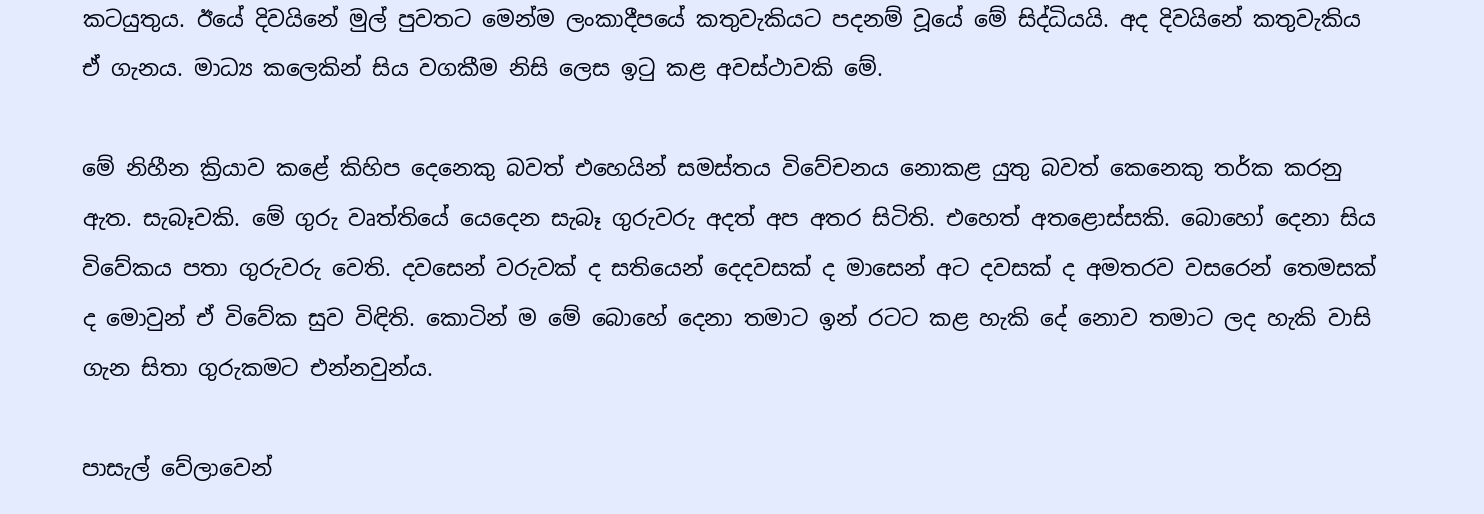කටයුතුය. ඊයේ දිවයිනේ මුල් පුවතට මෙන්ම ලංකාදීපයේ කතුවැකියට පදනම් වූයේ මේ සිද්ධියයි. අද දිවයිනේ කතුවැකිය ඒ ගැනය. මාධ්‍ය කලෙකින් සිය වගකීම නිසි ලෙස ඉටු කළ අවස්ථාවකි මේ.

මේ නිහීන ක්‍රියාව කළේ කිහිප දෙනෙකු බවත් එහෙයින් සමස්තය විවේචනය නොකළ යුතු බවත් කෙනෙකු තර්ක කරනු ඇත. සැබෑවකි. මේ ගුරු වෘත්තියේ යෙදෙන සැබෑ ගුරුවරු අදත් අප අතර සිටිති. එහෙත් අතළොස්සකි. බොහෝ දෙනා සිය විවේකය පතා ගුරුවරු වෙති. දවසෙන් වරුවක් ද සතියෙන් දෙදවසක් ද මාසෙන් අට දවසක් ද අමතරව වසරෙන් තෙමසක් ද මොවුන් ඒ විවේක සුව විඳිති. කොටින් ම මේ බොහේ දෙනා තමාට ඉන් රටට කළ හැකි දේ නොව තමාට ලද හැකි වාසි ගැන සිතා ගුරුකමට එන්නවුන්ය.

පාසැල් වේලාවෙන්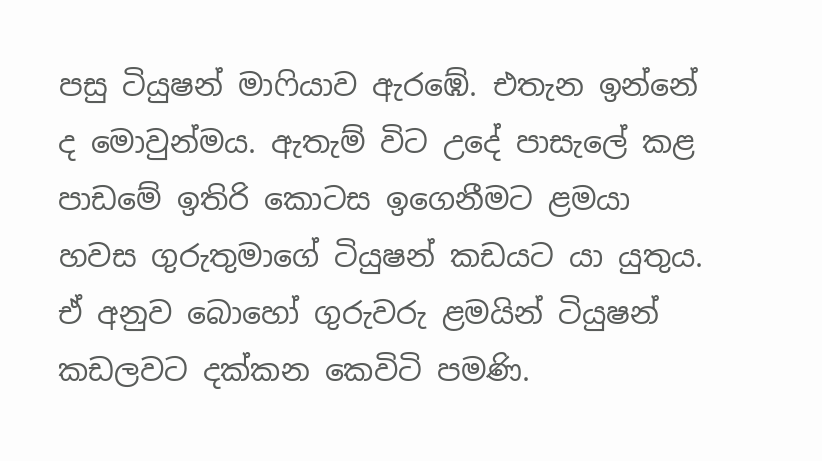පසු ටියුෂන් මාෆියාව ඇරඹේ. එතැන ඉන්නේ ද මොවුන්මය. ඇතැම් විට උදේ පාසැලේ කළ පාඩමේ ඉතිරි කොටස ඉගෙනීමට ළමයා හවස ගුරුතුමාගේ ටියුෂන් කඩයට යා යුතුය. ඒ අනුව බොහෝ ගුරුවරු ළමයින් ටියුෂන් කඩලවට දක්කන කෙවිටි පමණි.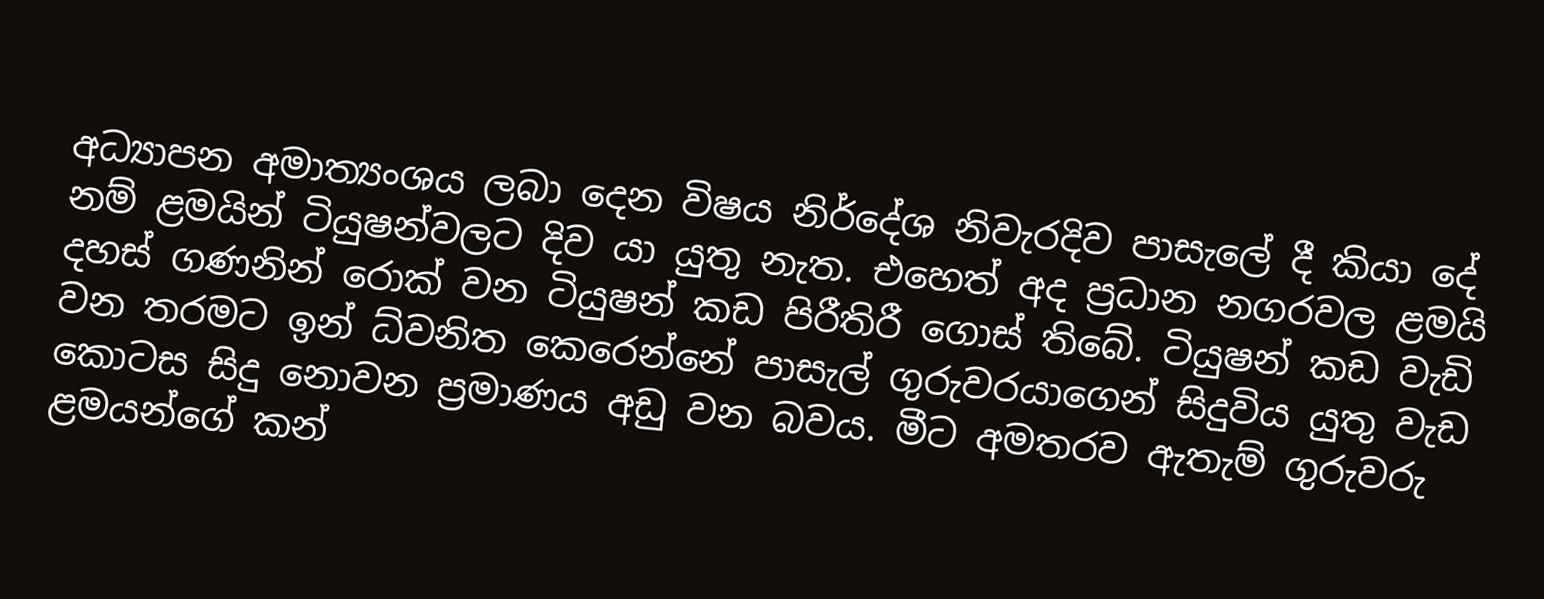අධ්‍යාපන අමාත්‍යංශය ලබා දෙන විෂය නිර්දේශ නිවැරදිව පාසැලේ දී කියා දේ නම් ළමයින් ටියුෂන්වලට දිව යා යුතු නැත. එහෙත් අද ප්‍රධාන නගරවල ළමයි දහස් ගණනින් රොක් වන ටියුෂන් කඩ පිරීතිරී ගොස් තිබේ. ටියුෂන් කඩ වැඩි වන තරමට ඉන් ධ්වනිත කෙරෙන්නේ පාසැල් ගුරුවරයාගෙන් සිදුවිය යුතු වැඩ කොටස සිදු නොවන ප්‍රමාණය අඩු වන බවය. මීට අමතරව ඇතැම් ගුරුවරු ළමයන්ගේ කන්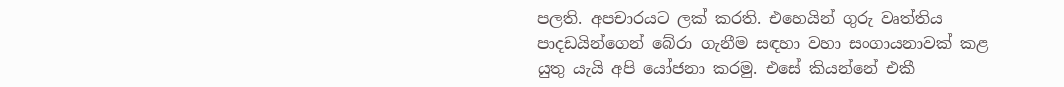පලති. අපචාරයට ලක් කරති. එහෙයින් ගුරු වෘත්තිය පාදඩයින්ගෙන් බේරා ගැනීම සඳහා වහා සංගායනාවක් කළ යුතු යැයි අපි යෝජනා කරමු. එසේ කියන්නේ එකී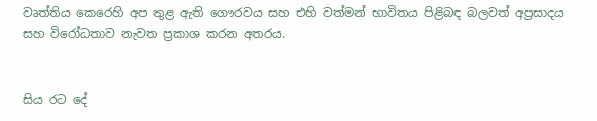වෘත්තිය කෙරෙහි අප තුළ ඇති ගෞරවය සහ එහි වත්මන් භාවිතය පිළිබඳ බලවත් අප්‍රසාදය සහ විරෝධතාව නැවත ප්‍රකාශ කරන අතරය.


සිය රට දේ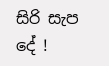සිරි සැප දේ !